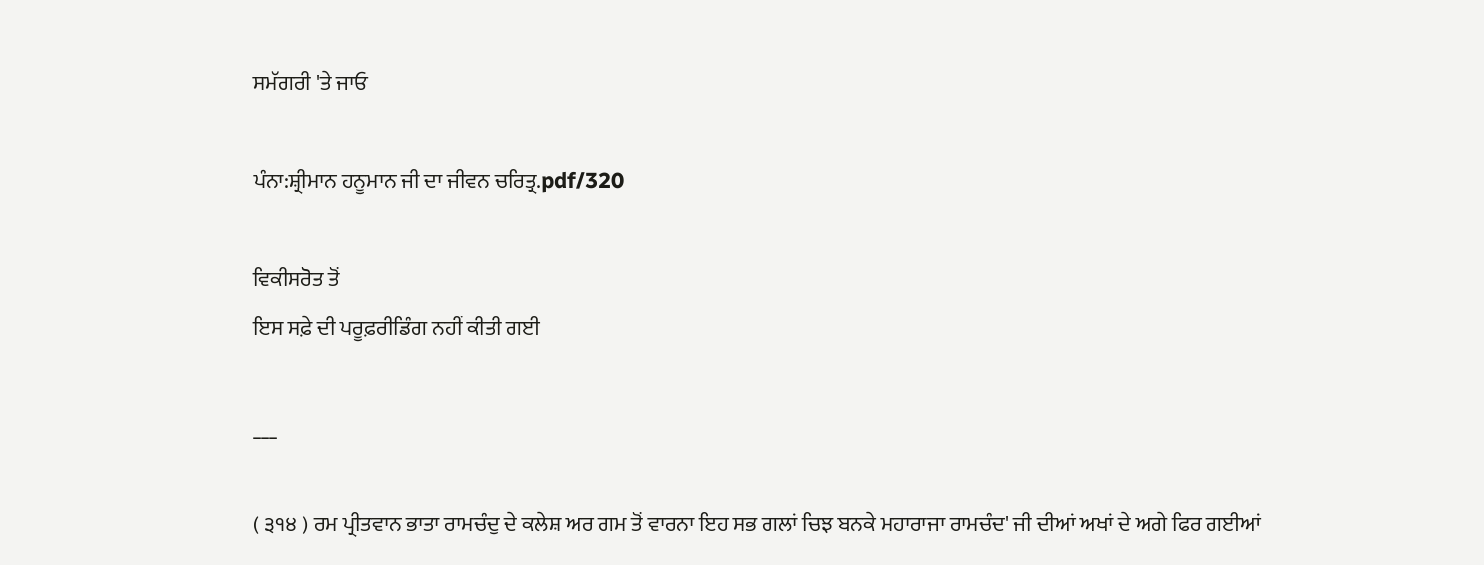ਸਮੱਗਰੀ 'ਤੇ ਜਾਓ

ਪੰਨਾ:ਸ਼੍ਰੀਮਾਨ ਹਨੂਮਾਨ ਜੀ ਦਾ ਜੀਵਨ ਚਰਿਤ੍ਰ.pdf/320

ਵਿਕੀਸਰੋਤ ਤੋਂ
ਇਸ ਸਫ਼ੇ ਦੀ ਪਰੂਫ਼ਰੀਡਿੰਗ ਨਹੀਂ ਕੀਤੀ ਗਈ

___

( ੩੧੪ ) ਰਮ ਪ੍ਰੀਤਵਾਨ ਭਾਤਾ ਰਾਮਚੰਦੁ ਦੇ ਕਲੇਸ਼ ਅਰ ਗਮ ਤੋਂ ਵਾਰਨਾ ਇਹ ਸਭ ਗਲਾਂ ਚਿਝ ਬਨਕੇ ਮਹਾਰਾਜਾ ਰਾਮਚੰਦ' ਜੀ ਦੀਆਂ ਅਖਾਂ ਦੇ ਅਗੇ ਫਿਰ ਗਈਆਂ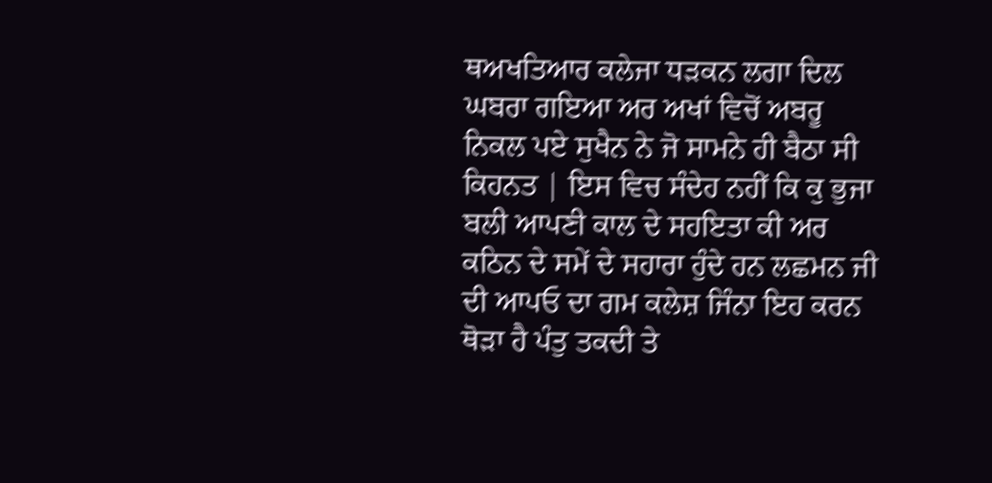ਥਅਖਤਿਆਰ ਕਲੇਜਾ ਧੜਕਨ ਲਗਾ ਦਿਲ ਘਬਰਾ ਗਇਆ ਅਰ ਅਖਾਂ ਵਿਚੋਂ ਅਬਰੂ ਨਿਕਲ ਪਏ ਸੁਖੈਨ ਨੇ ਜੋ ਸਾਮਨੇ ਹੀ ਬੈਠਾ ਸੀ ਕਿਹਨਤ | ਇਸ ਵਿਚ ਸੰਦੇਹ ਨਹੀਂ ਕਿ ਕੁ ਭੁਜਾ ਬਲੀ ਆਪਣੀ ਕਾਲ ਦੇ ਸਹਇਤਾ ਕੀ ਅਰ ਕਠਿਨ ਦੇ ਸਮੇਂ ਦੇ ਸਹਾਰਾ ਹੁੰਦੇ ਹਨ ਲਛਮਨ ਜੀ ਦੀ ਆਪਓ ਦਾ ਗਮ ਕਲੇਸ਼ ਜਿੰਨਾ ਇਹ ਕਰਨ ਥੋੜਾ ਹੈ ਪੰਤੁ ਤਕਦੀ ਤੇ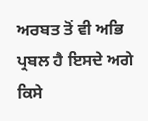ਅਰਬਤ ਤੋਂ ਵੀ ਅਭਿ ਪ੍ਰਬਲ ਹੈ ਇਸਦੇ ਅਗੇ ਕਿਸੇ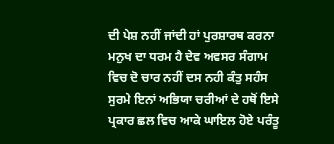ਦੀ ਪੇਸ਼ ਨਹੀਂ ਜਾਂਦੀ ਹਾਂ ਪੁਰਸ਼ਾਰਥ ਕਰਨਾ ਮਨੁਖ ਦਾ ਧਰਮ ਹੈ ਦੇਵ ਅਵਸਰ ਸੰਗਾਮ ਵਿਚ ਦੋ ਚਾਰ ਨਹੀਂ ਦਸ ਨਹੀ ਕੰਤੁ ਸਹੰਸ ਸੁਰਮੇ ਇਨਾਂ ਅਭਿਯਾ ਚਰੀਆਂ ਦੇ ਹਥੋਂ ਇਸੇ ਪ੍ਰਕਾਰ ਛਲ ਵਿਚ ਆਕੇ ਘਾਇਲ ਹੋਏ ਪਰੰਤੂ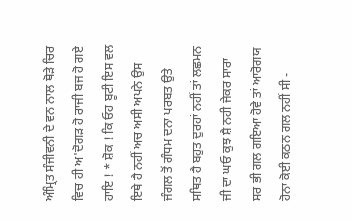ਅੰਮ੍ਰਿਤ ਸੰਜੀਵਨੀ ਦੇ ਵਨ ਨਾਲ ਥੋੜੇ ਚਿਰ ਵਿਚ ਹੀ ਅ'ਦੋਗੜ ਹੋ ਰਾਜੀ ਬਜ ਹੋ ਗਏ ਹਾਇ ! * ਸ਼ੋਕ ! ਕਿ ਓਹ ਬੂਟੀ ਇਸ ਵਲ ਇਥੇ ਹੈ ਨਹੀਂ ਅਚ ਅਸੀ ਅਪਨੇ ਉਸ ਜੰਗਲ ਤੋਂ ਗੰਧਮ ਦਨਾ ਪਰਬਤ ਉਤੇ ਸਥਿਤ ਹੈ ਬਹੁਤ ਦੁਰਹਾਂ ਨਹੀਂ ਤਾਂ ਲਛਮਨ ਜੀ ਦਾ ਘਓ ਕੁਝ ਸ਼ੈ ਨਹੀ ਜੇਕਰ ਸਾਰਾ ਸਰ ਭੀ ਗਲ ਗਇਆ ਹੋਵੇ ਤਾਂ ਆਰੋਗਯ ਹੋਨਾ ਕੋਈ ਕਠਨ ਗਲ ਨਹੀਂ ਸੀ -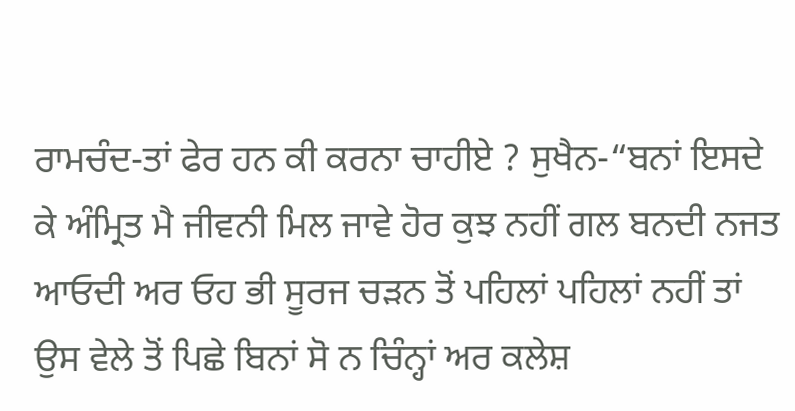ਰਾਮਚੰਦ-ਤਾਂ ਫੇਰ ਹਨ ਕੀ ਕਰਨਾ ਚਾਹੀਏ ? ਸੁਖੈਨ-“ਬਨਾਂ ਇਸਦੇ ਕੇ ਅੰਮ੍ਰਿਤ ਮੈ ਜੀਵਨੀ ਮਿਲ ਜਾਵੇ ਹੋਰ ਕੁਝ ਨਹੀਂ ਗਲ ਬਨਦੀ ਨਜਤ ਆਓਦੀ ਅਰ ਓਹ ਭੀ ਸੂਰਜ ਚੜਨ ਤੋਂ ਪਹਿਲਾਂ ਪਹਿਲਾਂ ਨਹੀਂ ਤਾਂ ਉਸ ਵੇਲੇ ਤੋਂ ਪਿਛੇ ਬਿਨਾਂ ਸੋ ਨ ਚਿੰਨ੍ਹਾਂ ਅਰ ਕਲੇਸ਼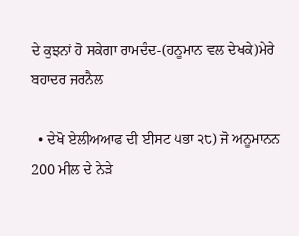ਦੇ ਕੁਝਨਾਂ ਹੋ ਸਕੇਗਾ ਰਾਮਦੰਦ-(ਹਨੂਮਾਨ ਵਲ ਦੇਖਕੇ)ਮੇਰੇ ਬਹਾਦਰ ਜਰਨੈਲ

  • ਦੇਖੋ ਏਲੀਅਆਫ ਦੀ ਈਸਟ ੫ਭਾ ੨੮) ਜੋ ਅਨੂਮਾਨਨ 200 ਮੀਲ ਦੇ ਨੇੜੇ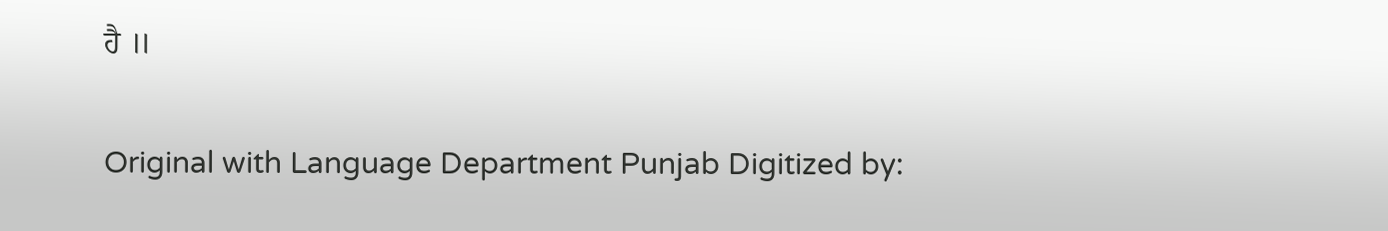ਹੈ ॥

Original with Language Department Punjab Digitized by: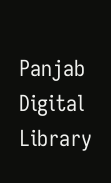Panjab Digital Library